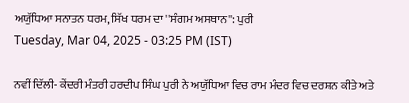ਅਯੁੱਧਿਆ ਸਨਾਤਨ ਧਰਮ, ਸਿੱਖ ਧਰਮ ਦਾ ''ਸੰਗਮ ਅਸਥਾਨ'': ਪੁਰੀ
Tuesday, Mar 04, 2025 - 03:25 PM (IST)

ਨਵੀਂ ਦਿੱਲੀ- ਕੇਂਦਰੀ ਮੰਤਰੀ ਹਰਦੀਪ ਸਿੰਘ ਪੁਰੀ ਨੇ ਅਯੁੱਧਿਆ ਵਿਚ ਰਾਮ ਮੰਦਰ ਵਿਚ ਦਰਸ਼ਨ ਕੀਤੇ ਅਤੇ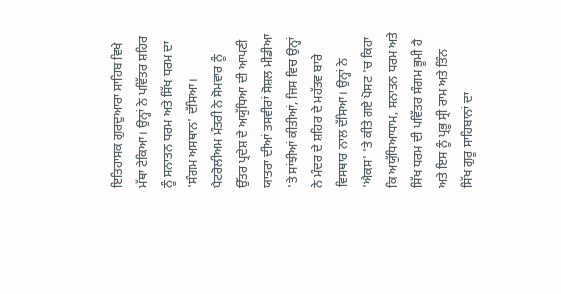ਇਤਿਹਾਸਕ ਗੁਰਦੁਆਰਾ ਸਾਹਿਬ ਵਿਖੇ ਮੱਥਾ ਟੇਕਿਆ। ਉਨ੍ਹਾਂ ਨੇ ਪਵਿੱਤਰ ਸ਼ਹਿਰ ਨੂੰ ਸਨਾਤਨ ਧਰਮ ਅਤੇ ਸਿੱਖ ਧਰਮ ਦਾ 'ਸੰਗਮ ਅਸਥਾਨ' ਦੱਸਿਆ। ਪੈਟਰੋਲੀਅਮ ਮੰਤਰੀ ਨੇ ਸੋਮਵਾਰ ਨੂੰ ਉੱਤਰ ਪ੍ਰਦੇਸ਼ ਦੇ ਅਯੁੱਧਿਆ ਦੀ ਆਪਣੀ ਯਾਤਰਾ ਦੀਆਂ ਤਸਵੀਰਾਂ ਸੋਸ਼ਲ ਮੀਡੀਆ 'ਤੇ ਸਾਂਝੀਆਂ ਕੀਤੀਆਂ, ਜਿਸ ਵਿਚ ਉਨ੍ਹਾਂ ਨੇ ਮੰਦਰ ਦੇ ਸ਼ਹਿਰ ਦੇ ਮਹੱਤਵ ਬਾਰੇ ਵਿਸਥਾਰ ਨਾਲ ਦੱਸਿਆ। ਉਨ੍ਹਾਂ ਨੇ 'ਐਕਸ' 'ਤੇ ਕੀਤੇ ਗਏ ਪੋਸਟ 'ਚ ਕਿਹਾ ਕਿ ਅਯੁੱਧਿਆਧਾਮ, ਸਨਾਤਨ ਧਰਮ ਅਤੇ ਸਿੱਖ ਧਰਮ ਦੀ ਪਵਿੱਤਰ ਸੰਗਮ ਭੂਮੀ ਹੈ ਅਤੇ ਇਸ ਨੂੰ ਪ੍ਰਭੂ ਸ੍ਰੀ ਰਾਮ ਅਤੇ ਤਿੰਨ ਸਿੱਖ ਗੁਰੂ ਸਾਹਿਬਾਨਾਂ ਦਾ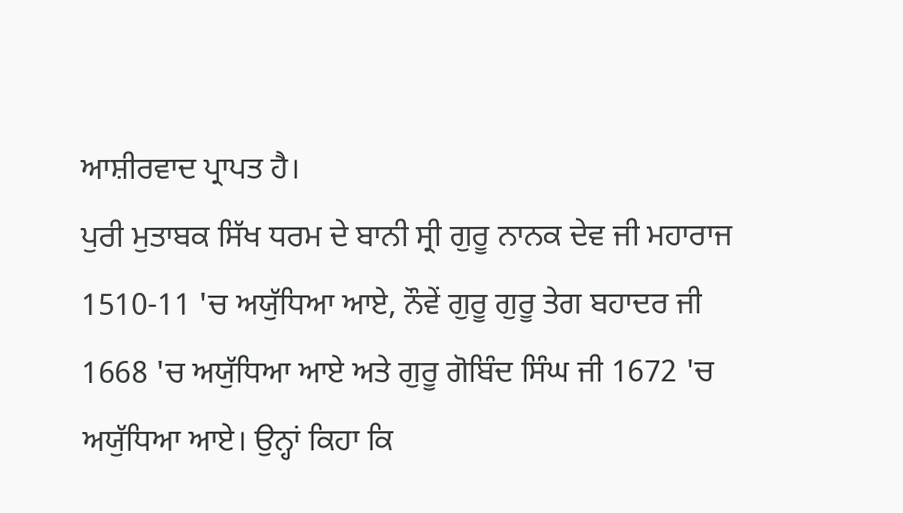ਆਸ਼ੀਰਵਾਦ ਪ੍ਰਾਪਤ ਹੈ।
ਪੁਰੀ ਮੁਤਾਬਕ ਸਿੱਖ ਧਰਮ ਦੇ ਬਾਨੀ ਸ੍ਰੀ ਗੁਰੂ ਨਾਨਕ ਦੇਵ ਜੀ ਮਹਾਰਾਜ 1510-11 'ਚ ਅਯੁੱਧਿਆ ਆਏ, ਨੌਵੇਂ ਗੁਰੂ ਗੁਰੂ ਤੇਗ ਬਹਾਦਰ ਜੀ 1668 'ਚ ਅਯੁੱਧਿਆ ਆਏ ਅਤੇ ਗੁਰੂ ਗੋਬਿੰਦ ਸਿੰਘ ਜੀ 1672 'ਚ ਅਯੁੱਧਿਆ ਆਏ। ਉਨ੍ਹਾਂ ਕਿਹਾ ਕਿ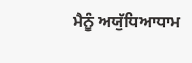ਮੈਨੂੰ ਅਯੁੱਧਿਆਧਾਮ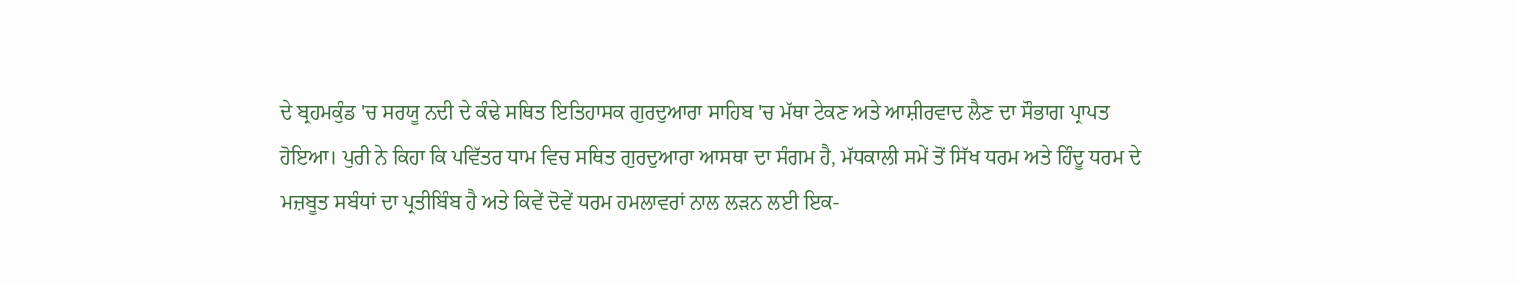ਦੇ ਬ੍ਰਹਮਕੁੰਡ 'ਚ ਸਰਯੂ ਨਦੀ ਦੇ ਕੰਢੇ ਸਥਿਤ ਇਤਿਹਾਸਕ ਗੁਰਦੁਆਰਾ ਸਾਹਿਬ 'ਚ ਮੱਥਾ ਟੇਕਣ ਅਤੇ ਆਸ਼ੀਰਵਾਦ ਲੈਣ ਦਾ ਸੌਭਾਗ ਪ੍ਰਾਪਤ ਹੋਇਆ। ਪੁਰੀ ਨੇ ਕਿਹਾ ਕਿ ਪਵਿੱਤਰ ਧਾਮ ਵਿਚ ਸਥਿਤ ਗੁਰਦੁਆਰਾ ਆਸਥਾ ਦਾ ਸੰਗਮ ਹੈ, ਮੱਧਕਾਲੀ ਸਮੇਂ ਤੋਂ ਸਿੱਖ ਧਰਮ ਅਤੇ ਹਿੰਦੂ ਧਰਮ ਦੇ ਮਜ਼ਬੂਤ ਸਬੰਧਾਂ ਦਾ ਪ੍ਰਤੀਬਿੰਬ ਹੈ ਅਤੇ ਕਿਵੇਂ ਦੋਵੇਂ ਧਰਮ ਹਮਲਾਵਰਾਂ ਨਾਲ ਲੜਨ ਲਈ ਇਕ-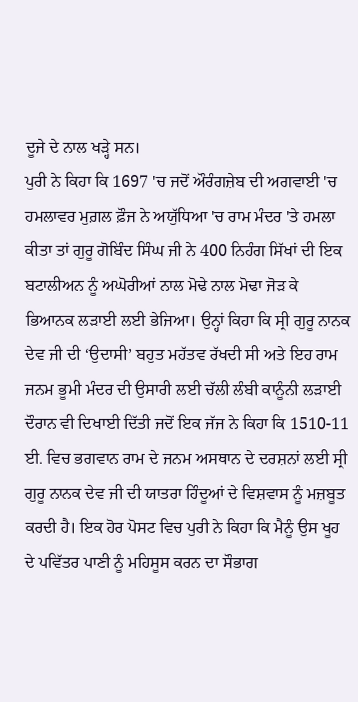ਦੂਜੇ ਦੇ ਨਾਲ ਖੜ੍ਹੇ ਸਨ।
ਪੁਰੀ ਨੇ ਕਿਹਾ ਕਿ 1697 'ਚ ਜਦੋਂ ਔਰੰਗਜ਼ੇਬ ਦੀ ਅਗਵਾਈ 'ਚ ਹਮਲਾਵਰ ਮੁਗ਼ਲ ਫ਼ੌਜ ਨੇ ਅਯੁੱਧਿਆ 'ਚ ਰਾਮ ਮੰਦਰ 'ਤੇ ਹਮਲਾ ਕੀਤਾ ਤਾਂ ਗੁਰੂ ਗੋਬਿੰਦ ਸਿੰਘ ਜੀ ਨੇ 400 ਨਿਹੰਗ ਸਿੱਖਾਂ ਦੀ ਇਕ ਬਟਾਲੀਅਨ ਨੂੰ ਅਘੋਰੀਆਂ ਨਾਲ ਮੋਢੇ ਨਾਲ ਮੋਢਾ ਜੋੜ ਕੇ ਭਿਆਨਕ ਲੜਾਈ ਲਈ ਭੇਜਿਆ। ਉਨ੍ਹਾਂ ਕਿਹਾ ਕਿ ਸ੍ਰੀ ਗੁਰੂ ਨਾਨਕ ਦੇਵ ਜੀ ਦੀ ‘ਉਦਾਸੀ’ ਬਹੁਤ ਮਹੱਤਵ ਰੱਖਦੀ ਸੀ ਅਤੇ ਇਹ ਰਾਮ ਜਨਮ ਭੂਮੀ ਮੰਦਰ ਦੀ ਉਸਾਰੀ ਲਈ ਚੱਲੀ ਲੰਬੀ ਕਾਨੂੰਨੀ ਲੜਾਈ ਦੌਰਾਨ ਵੀ ਦਿਖਾਈ ਦਿੱਤੀ ਜਦੋਂ ਇਕ ਜੱਜ ਨੇ ਕਿਹਾ ਕਿ 1510-11 ਈ. ਵਿਚ ਭਗਵਾਨ ਰਾਮ ਦੇ ਜਨਮ ਅਸਥਾਨ ਦੇ ਦਰਸ਼ਨਾਂ ਲਈ ਸ੍ਰੀ ਗੁਰੂ ਨਾਨਕ ਦੇਵ ਜੀ ਦੀ ਯਾਤਰਾ ਹਿੰਦੂਆਂ ਦੇ ਵਿਸ਼ਵਾਸ ਨੂੰ ਮਜ਼ਬੂਤ ਕਰਦੀ ਹੈ। ਇਕ ਹੋਰ ਪੋਸਟ ਵਿਚ ਪੁਰੀ ਨੇ ਕਿਹਾ ਕਿ ਮੈਨੂੰ ਉਸ ਖੂਹ ਦੇ ਪਵਿੱਤਰ ਪਾਣੀ ਨੂੰ ਮਹਿਸੂਸ ਕਰਨ ਦਾ ਸੌਭਾਗ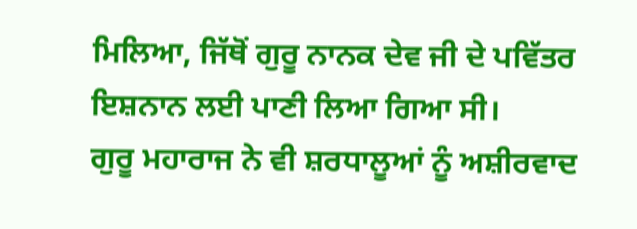ਮਿਲਿਆ, ਜਿੱਥੋਂ ਗੁਰੂ ਨਾਨਕ ਦੇਵ ਜੀ ਦੇ ਪਵਿੱਤਰ ਇਸ਼ਨਾਨ ਲਈ ਪਾਣੀ ਲਿਆ ਗਿਆ ਸੀ।
ਗੁਰੂ ਮਹਾਰਾਜ ਨੇ ਵੀ ਸ਼ਰਧਾਲੂਆਂ ਨੂੰ ਅਸ਼ੀਰਵਾਦ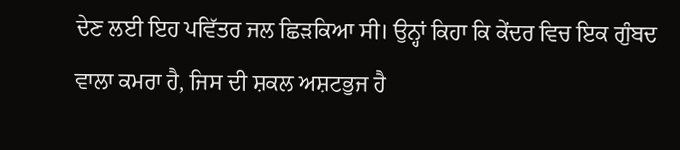ਦੇਣ ਲਈ ਇਹ ਪਵਿੱਤਰ ਜਲ ਛਿੜਕਿਆ ਸੀ। ਉਨ੍ਹਾਂ ਕਿਹਾ ਕਿ ਕੇਂਦਰ ਵਿਚ ਇਕ ਗੁੰਬਦ ਵਾਲਾ ਕਮਰਾ ਹੈ, ਜਿਸ ਦੀ ਸ਼ਕਲ ਅਸ਼ਟਭੁਜ ਹੈ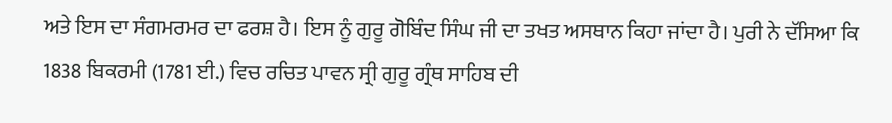ਅਤੇ ਇਸ ਦਾ ਸੰਗਮਰਮਰ ਦਾ ਫਰਸ਼ ਹੈ। ਇਸ ਨੂੰ ਗੁਰੂ ਗੋਬਿੰਦ ਸਿੰਘ ਜੀ ਦਾ ਤਖਤ ਅਸਥਾਨ ਕਿਹਾ ਜਾਂਦਾ ਹੈ। ਪੁਰੀ ਨੇ ਦੱਸਿਆ ਕਿ 1838 ਬਿਕਰਮੀ (1781 ਈ.) ਵਿਚ ਰਚਿਤ ਪਾਵਨ ਸ੍ਰੀ ਗੁਰੂ ਗ੍ਰੰਥ ਸਾਹਿਬ ਦੀ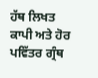ਹੱਥ ਲਿਖਤ ਕਾਪੀ ਅਤੇ ਹੋਰ ਪਵਿੱਤਰ ਗ੍ਰੰਥ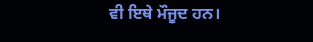ਵੀ ਇਥੇ ਮੌਜੂਦ ਹਨ।